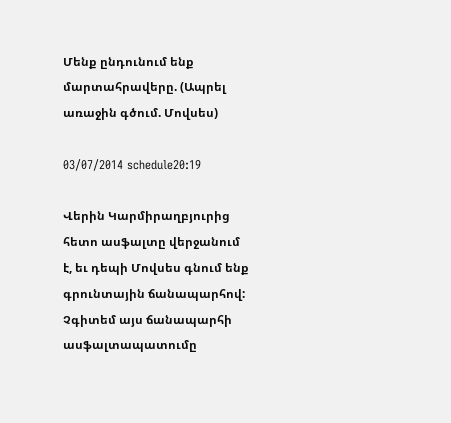Մենք ընդունում ենք մարտահրավերը. (Ապրել առաջին գծում. Մովսես)

03/07/2014 schedule20:19

Վերին Կարմիրաղբյուրից հետո ասֆալտը վերջանում է, եւ դեպի Մովսես գնում ենք գրունտային ճանապարհով: Չգիտեմ այս ճանապարհի ասֆալտապատումը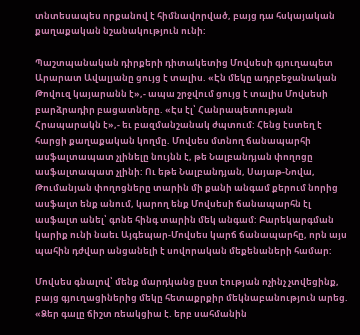տնտեսապես որքանով է հիմնավորված, բայց դա հսկայական քաղաքական նշանակություն ունի:

Պաշտպանական դիրքերի դիտակետից Մովսեսի գյուղապետ Արարատ Ավալյանը ցույց է տալիս. «Էն մեկը ադրբեջանական Թովուզ կայարանն է»,- ապա շրջվում ցույց է տալիս Մովսեսի բարձրադիր բացատները. «Էս էլ՝ Հանրապետության Հրապարակն է»,- եւ բազմանշանակ ժպտում: Հենց էստեղ է հարցի քաղաքական կողմը. Մովսես մտնող ճանապարհի ասֆալտապատ չլինելը նույնն է, թե Նալբանդյան փողոցը ասֆալտապատ չլինի: Ու եթե Նալբանդյան, Սայաթ-Նովա, Թումանյան փողոցները տարին մի քանի անգամ քերում նորից ասֆալտ ենք անում, կարող ենք Մովսեսի ճանապարհն էլ ասֆալտ անել՝ գոնե հինգ տարին մեկ անգամ: Բարեկարգման կարիք ունի նաեւ Այգեպար-Մովսես կարճ ճանապարհը, որն այս պահին դժվար անցանելի է սովորական մեքենաների համար:

Մովսես գնալով՝ մենք մարդկանց ըստ էության ոչինչ չտվեցինք, բայց գյուղացիներից մեկը հետաքրքիր մեկնաբանություն արեց. «Ձեր գալը ճիշտ ռեակցիա է. երբ սահմանին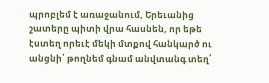պրոբլեմ է առաջանում, Երեւանից շատերը պիտի վրա հասնեն, որ եթե էստեղ որեւէ մեկի մտքով հանկարծ ու անցնի՝ թողնեմ գնամ անվտանգ տեղ՝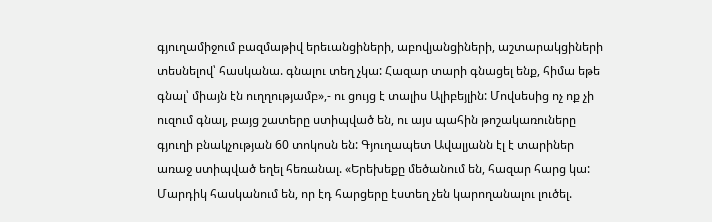գյուղամիջում բազմաթիվ երեւանցիների, աբովյանցիների, աշտարակցիների տեսնելով՝ հասկանա. գնալու տեղ չկա: Հազար տարի գնացել ենք, հիմա եթե գնալ՝ միայն էն ուղղությամբ»,- ու ցույց է տալիս Ալիբեյլին: Մովսեսից ոչ ոք չի ուզում գնալ, բայց շատերը ստիպված են, ու այս պահին թոշակառուները գյուղի բնակչության 60 տոկոսն են: Գյուղապետ Ավալյանն էլ է տարիներ առաջ ստիպված եղել հեռանալ. «Երեխեքը մեծանում են, հազար հարց կա: Մարդիկ հասկանում են, որ էդ հարցերը էստեղ չեն կարողանալու լուծել.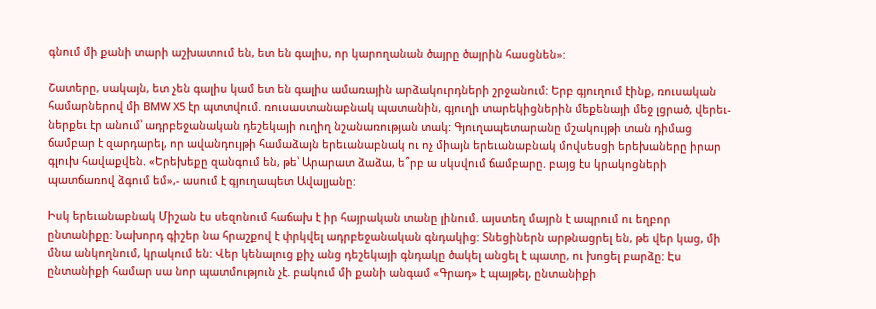գնում մի քանի տարի աշխատում են, ետ են գալիս, որ կարողանան ծայրը ծայրին հասցնեն»:

Շատերը, սակայն, ետ չեն գալիս կամ ետ են գալիս ամառային արձակուրդների շրջանում: Երբ գյուղում էինք, ռուսական համարներով մի BMW X5 էր պտտվում. ռուսաստանաբնակ պատանին, գյուղի տարեկիցներին մեքենայի մեջ լցրած, վերեւ-ներքեւ էր անում՝ ադրբեջանական դեշեկայի ուղիղ նշանառության տակ: Գյուղապետարանը մշակույթի տան դիմաց ճամբար է զարդարել, որ ավանդույթի համաձայն երեւանաբնակ ու ոչ միայն երեւանաբնակ մովսեսցի երեխաները իրար գլուխ հավաքվեն. «Երեխեքը զանգում են, թե՝ Արարատ ձաձա, ե՞րբ ա սկսվում ճամբարը. բայց էս կրակոցների պատճառով ձգում եմ»,- ասում է գյուղապետ Ավալյանը:

Իսկ երեւանաբնակ Միշան էս սեզոնում հաճախ է իր հայրական տանը լինում. այստեղ մայրն է ապրում ու եղբոր ընտանիքը: Նախորդ գիշեր նա հրաշքով է փրկվել ադրբեջանական գնդակից: Տնեցիներն արթնացրել են, թե վեր կաց, մի մնա անկողնում, կրակում են: Վեր կենալուց քիչ անց դեշեկայի գնդակը ծակել անցել է պատը, ու խոցել բարձը: Էս ընտանիքի համար սա նոր պատմություն չէ. բակում մի քանի անգամ «Գրադ» է պայթել, ընտանիքի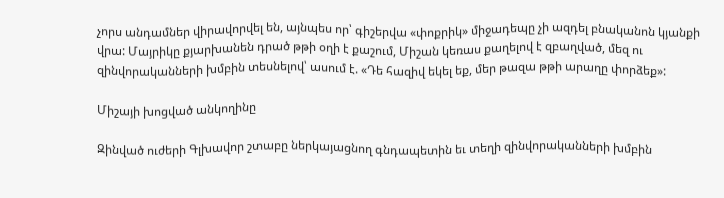չորս անդամներ վիրավորվել են, այնպես որ՝ գիշերվա «փոքրիկ» միջադեպը չի ազդել բնականոն կյանքի վրա: Մայրիկը քյարխանեն դրած թթի օղի է քաշում, Միշան կեռաս քաղելով է զբաղված, մեզ ու զինվորականների խմբին տեսնելով՝ ասում է. «Դե հազիվ եկել եք, մեր թազա թթի արաղը փորձեք»:

Միշայի խոցված անկողինը

Զինված ուժերի Գլխավոր շտաբը ներկայացնող գնդապետին եւ տեղի զինվորականների խմբին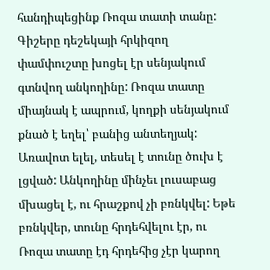հանդիպեցինք Ռոզա տատի տանը: Գիշերը դեշեկայի հրկիզող փամփուշտը խոցել էր սենյակում գտնվող անկողինը: Ռոզա տատը միայնակ է ապրում, կողքի սենյակում քնած է եղել՝ բանից անտեղյակ: Առավոտ ելել, տեսել է տունը ծուխ է լցված: Անկողինը մինչեւ լուսաբաց մխացել է, ու հրաշքով չի բռնկվել: Եթե բռնկվեր, տունը հրդեհվելու էր, ու Ռոզա տատը էդ հրդեհից չէր կարող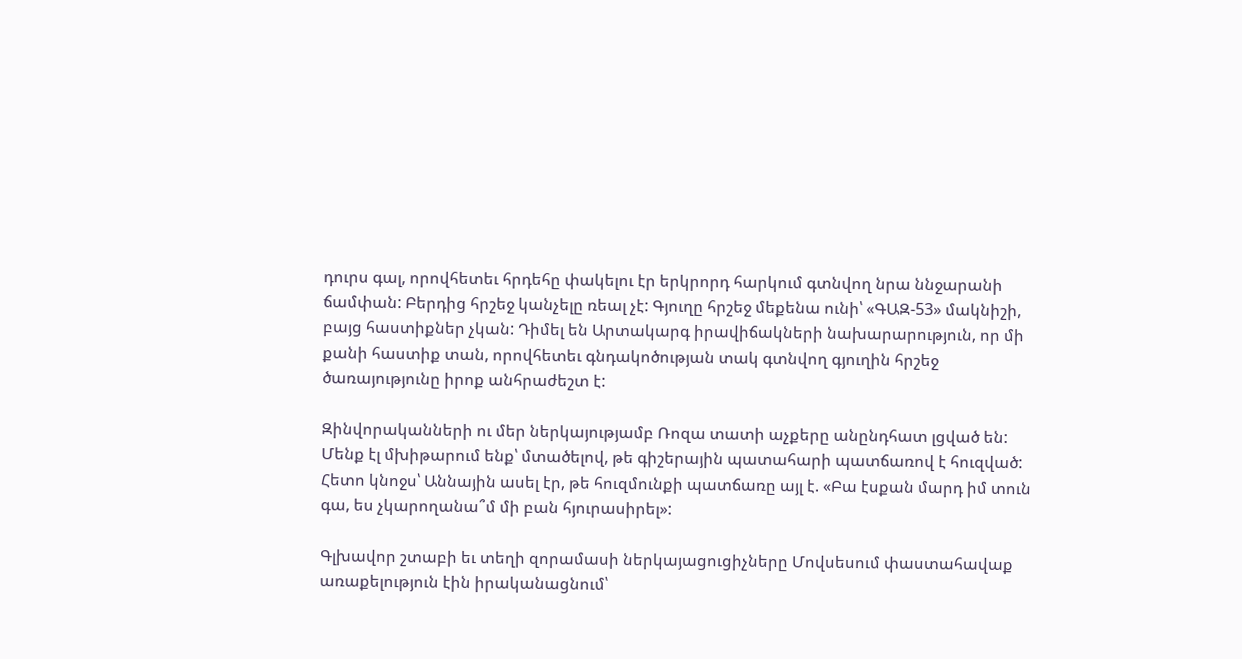դուրս գալ, որովհետեւ հրդեհը փակելու էր երկրորդ հարկում գտնվող նրա ննջարանի ճամփան: Բերդից հրշեջ կանչելը ռեալ չէ: Գյուղը հրշեջ մեքենա ունի՝ «ԳԱԶ-53» մակնիշի, բայց հաստիքներ չկան: Դիմել են Արտակարգ իրավիճակների նախարարություն, որ մի քանի հաստիք տան, որովհետեւ գնդակոծության տակ գտնվող գյուղին հրշեջ ծառայությունը իրոք անհրաժեշտ է:

Զինվորականների ու մեր ներկայությամբ Ռոզա տատի աչքերը անընդհատ լցված են: Մենք էլ մխիթարում ենք՝ մտածելով, թե գիշերային պատահարի պատճառով է հուզված: Հետո կնոջս՝ Աննային ասել էր, թե հուզմունքի պատճառը այլ է. «Բա էսքան մարդ իմ տուն գա, ես չկարողանա՞մ մի բան հյուրասիրել»:

Գլխավոր շտաբի եւ տեղի զորամասի ներկայացուցիչները Մովսեսում փաստահավաք առաքելություն էին իրականացնում՝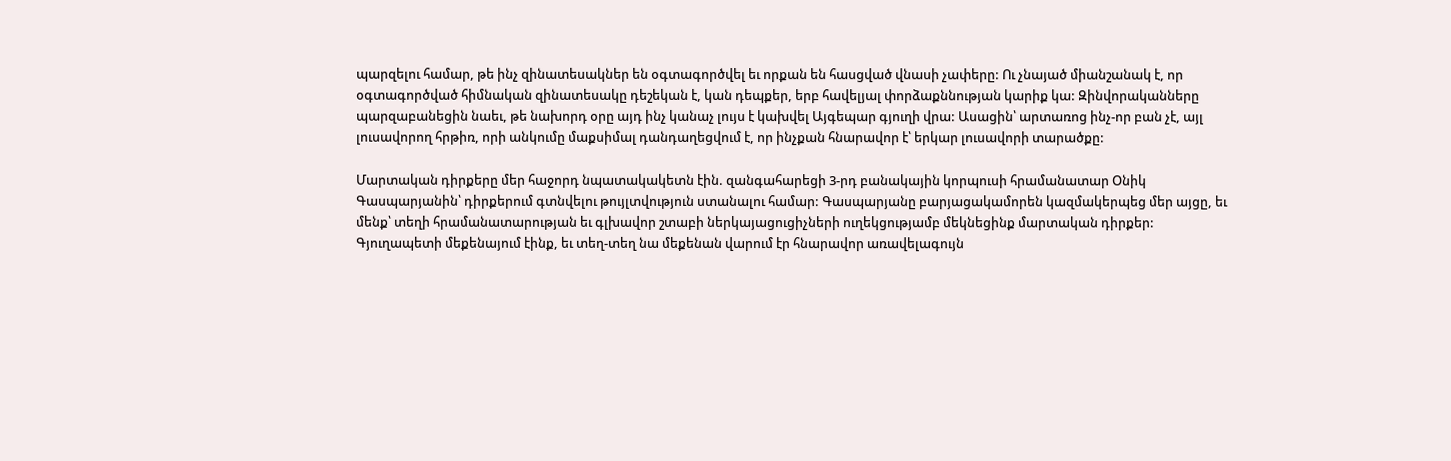պարզելու համար, թե ինչ զինատեսակներ են օգտագործվել եւ որքան են հասցված վնասի չափերը: Ու չնայած միանշանակ է, որ օգտագործված հիմնական զինատեսակը դեշեկան է, կան դեպքեր, երբ հավելյալ փորձաքննության կարիք կա: Զինվորականները պարզաբանեցին նաեւ, թե նախորդ օրը այդ ինչ կանաչ լույս է կախվել Այգեպար գյուղի վրա: Ասացին՝ արտառոց ինչ-որ բան չէ, այլ լուսավորող հրթիռ, որի անկումը մաքսիմալ դանդաղեցվում է, որ ինչքան հնարավոր է՝ երկար լուսավորի տարածքը:

Մարտական դիրքերը մեր հաջորդ նպատակակետն էին. զանգահարեցի 3-րդ բանակային կորպուսի հրամանատար Օնիկ Գասպարյանին՝ դիրքերում գտնվելու թույլտվություն ստանալու համար: Գասպարյանը բարյացակամորեն կազմակերպեց մեր այցը, եւ մենք՝ տեղի հրամանատարության եւ գլխավոր շտաբի ներկայացուցիչների ուղեկցությամբ մեկնեցինք մարտական դիրքեր: Գյուղապետի մեքենայում էինք, եւ տեղ-տեղ նա մեքենան վարում էր հնարավոր առավելագույն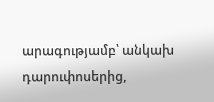արագությամբ՝ անկախ դարուփոսերից,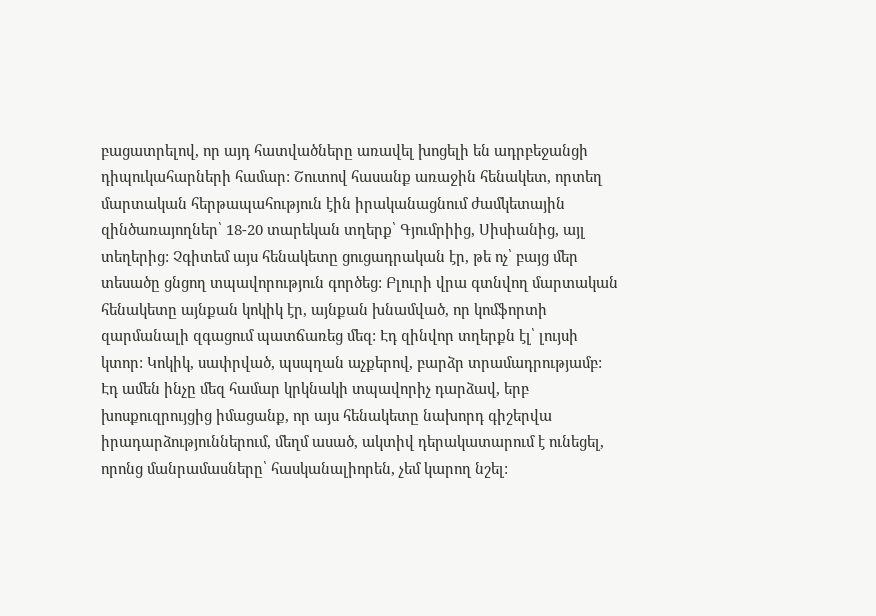բացատրելով, որ այդ հատվածները առավել խոցելի են ադրբեջանցի դիպուկահարների համար: Շուտով հասանք առաջին հենակետ, որտեղ մարտական հերթապահություն էին իրականացնում ժամկետային զինծառայողներ՝ 18-20 տարեկան տղերք՝ Գյումրիից, Սիսիանից, այլ տեղերից: Չգիտեմ այս հենակետը ցուցադրական էր, թե ոչ՝ բայց մեր տեսածը ցնցող տպավորություն գործեց: Բլուրի վրա գտնվող մարտական հենակետը այնքան կոկիկ էր, այնքան խնամված, որ կոմֆորտի զարմանալի զգացում պատճառեց մեզ: Էդ զինվոր տղերքն էլ՝ լույսի կտոր: Կոկիկ, սափրված, պսպղան աչքերով, բարձր տրամադրությամբ: Էդ ամեն ինչը մեզ համար կրկնակի տպավորիչ դարձավ, երբ խոսքուզրույցից իմացանք, որ այս հենակետը նախորդ գիշերվա իրադարձություններում, մեղմ ասած, ակտիվ դերակատարում է ունեցել, որոնց մանրամասները՝ հասկանալիորեն, չեմ կարող նշել: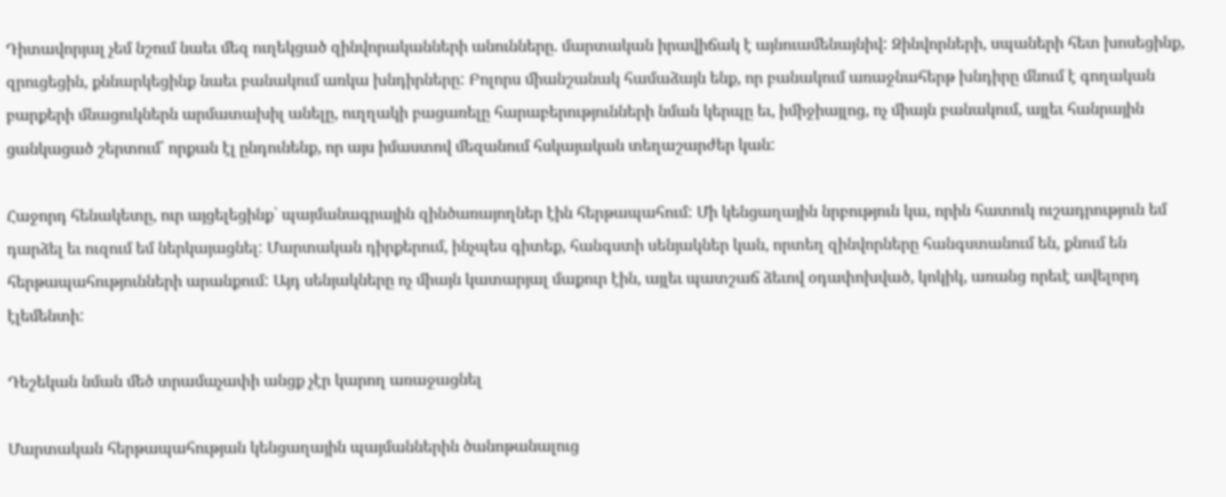Դիտավորյալ չեմ նշում նաեւ մեզ ուղեկցած զինվորականների անունները. մարտական իրավիճակ է այնուամենայնիվ: Զինվորների, սպաների հետ խոսեցինք, զրուցեցին, քննարկեցինք նաեւ բանակում առկա խնդիրները: Բոլորս միանշանակ համաձայն ենք, որ բանակում առաջնահերթ խնդիրը մնում է գողական բարքերի մնացուկներն արմատախիլ անելը, ուղղակի բացառելը հարաբերությունների նման կերպը եւ, իմիջիայլոց, ոչ միայն բանակում, այլեւ հանրային ցանկացած շերտում՝ որքան էլ ընդունենք, որ այս իմաստով մեզանում հսկայական տեղաշարժեր կան:

Հաջորդ հենակետը, ուր այցելեցինք՝ պայմանագրային զինծառայողներ էին հերթապահում: Մի կենցաղային նրբություն կա, որին հատուկ ուշադրություն եմ դարձել եւ ուզում եմ ներկայացնել: Մարտական դիրքերում, ինչպես գիտեք, հանգստի սենյակներ կան, որտեղ զինվորները հանգստանում են, քնում են հերթապահությունների արանքում: Այդ սենյակները ոչ միայն կատարյալ մաքուր էին, այլեւ պատշաճ ձեւով օդափոխված, կոկիկ, առանց որեւէ ավելորդ էլեմենտի:

Դեշեկան նման մեծ տրամաչափի անցք չէր կարող առաջացնել

Մարտական հերթապահության կենցաղային պայմաններին ծանոթանալուց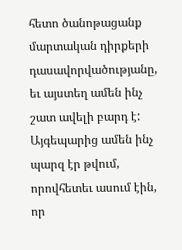հետո ծանոթացանք մարտական դիրքերի դասավորվածությանը, եւ այստեղ ամեն ինչ շատ ավելի բարդ է: Այգեպարից ամեն ինչ պարզ էր թվում, որովհետեւ ասում էին, որ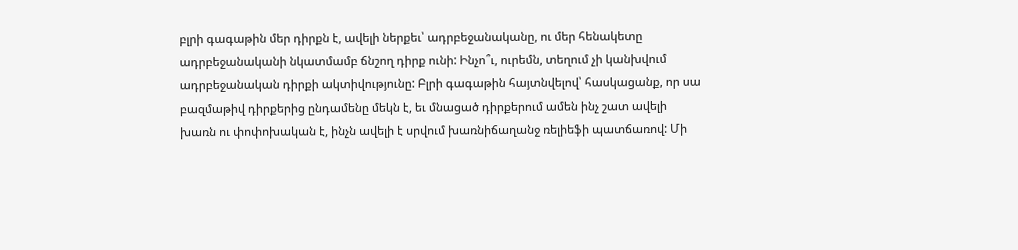բլրի գագաթին մեր դիրքն է, ավելի ներքեւ՝ ադրբեջանականը, ու մեր հենակետը ադրբեջանականի նկատմամբ ճնշող դիրք ունի: Ինչո՞ւ, ուրեմն, տեղում չի կանխվում ադրբեջանական դիրքի ակտիվությունը: Բլրի գագաթին հայտնվելով՝ հասկացանք, որ սա բազմաթիվ դիրքերից ընդամենը մեկն է, եւ մնացած դիրքերում ամեն ինչ շատ ավելի խառն ու փոփոխական է, ինչն ավելի է սրվում խառնիճաղանջ ռելիեֆի պատճառով: Մի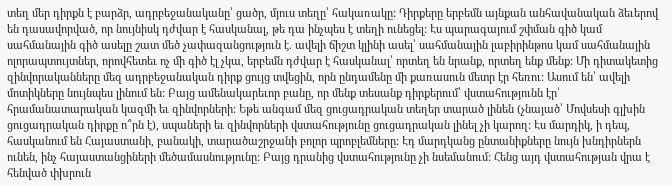տեղ մեր դիրքն է բարձր, ադրբեջանականը՝ ցածր, մյուս տեղը՝ հակառակը: Դիրքերը երբեմն այնքան անհավանական ձեւերով են դասավորված, որ նույնիսկ դժվար է հասկանալ, թե դա ինչպես է տեղի ունեցել: Էս պարագայում շփման գիծ կամ սահմանային գիծ ասելը շատ մեծ չափազանցություն է. ավելի ճիշտ կլինի ասել՝ սահմանային լաբիրինթոս կամ սահմանային ոլորապտույտներ, որովհետեւ ոչ մի գիծ էլ չկա, երբեմն դժվար է հասկանալ՝ որտեղ են նրանք, որտեղ ենք մենք: Մի դիտակետից զինվորականները մեզ ադրբեջանական դիրք ցույց տվեցին, որն ընդամենը մի քառասուն մետր էր հեռու: Ասում են՝ ավելի մոտիկները նույնպես լինում են: Բայց ամենակարեւոր բանը, որ մենք տեսանք դիրքերում՝ վստահությունն էր՝ հրամանատարական կազմի եւ զինվորների: Եթե անգամ մեզ ցուցադրական տեղեր տարած լինեն (չնայած՝ Մովսեսի գլխին ցուցադրական դիրքը ո՞րն է), սպաների եւ զինվորների վստահությունը ցուցադրական լինել չի կարող: Էս մարդիկ, ի դեպ, հասկանում են Հայաստանի, բանակի, տարածաշրջանի բոլոր պրոբլեմները: Էդ մարդկանց ընտանիքները նույն խնդիրներն ունեն, ինչ հայաստանցիների մեծամասնությունը: Բայց դրանից վստահությունը չի նսեմանում: Հենց այդ վստահության վրա է հենված փխրուն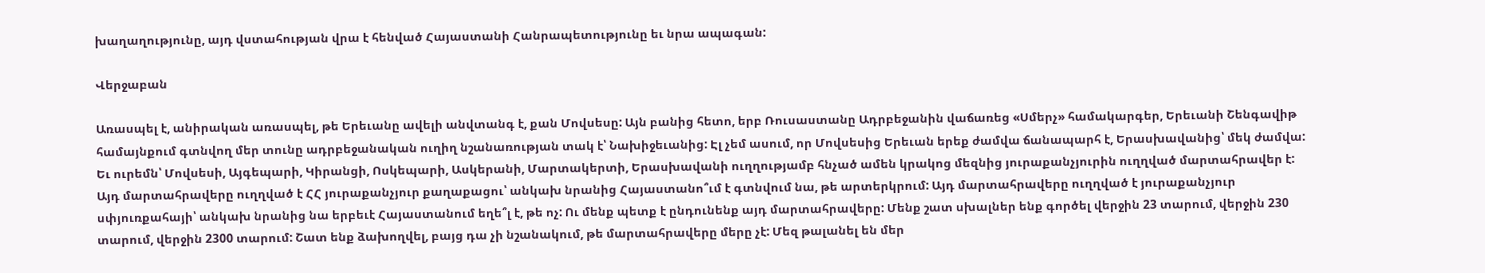խաղաղությունը, այդ վստահության վրա է հենված Հայաստանի Հանրապետությունը եւ նրա ապագան:

Վերջաբան

Առասպել է, անիրական առասպել, թե Երեւանը ավելի անվտանգ է, քան Մովսեսը: Այն բանից հետո, երբ Ռուսաստանը Ադրբեջանին վաճառեց «Սմերչ» համակարգեր, Երեւանի Շենգավիթ համայնքում գտնվող մեր տունը ադրբեջանական ուղիղ նշանառության տակ է՝ Նախիջեւանից: Էլ չեմ ասում, որ Մովսեսից Երեւան երեք ժամվա ճանապարհ է, Երասխավանից՝ մեկ ժամվա: Եւ ուրեմն՝ Մովսեսի, Այգեպարի, Կիրանցի, Ոսկեպարի, Ասկերանի, Մարտակերտի, Երասխավանի ուղղությամբ հնչած ամեն կրակոց մեզնից յուրաքանչյուրին ուղղված մարտահրավեր է: Այդ մարտահրավերը ուղղված է ՀՀ յուրաքանչյուր քաղաքացու՝ անկախ նրանից Հայաստանո՞ւմ է գտնվում նա, թե արտերկրում: Այդ մարտահրավերը ուղղված է յուրաքանչյուր սփյուռքահայի՝ անկախ նրանից նա երբեւէ Հայաստանում եղե՞լ է, թե ոչ: Ու մենք պետք է ընդունենք այդ մարտահրավերը: Մենք շատ սխալներ ենք գործել վերջին 23 տարում, վերջին 230 տարում, վերջին 2300 տարում: Շատ ենք ձախողվել, բայց դա չի նշանակում, թե մարտահրավերը մերը չէ: Մեզ թալանել են մեր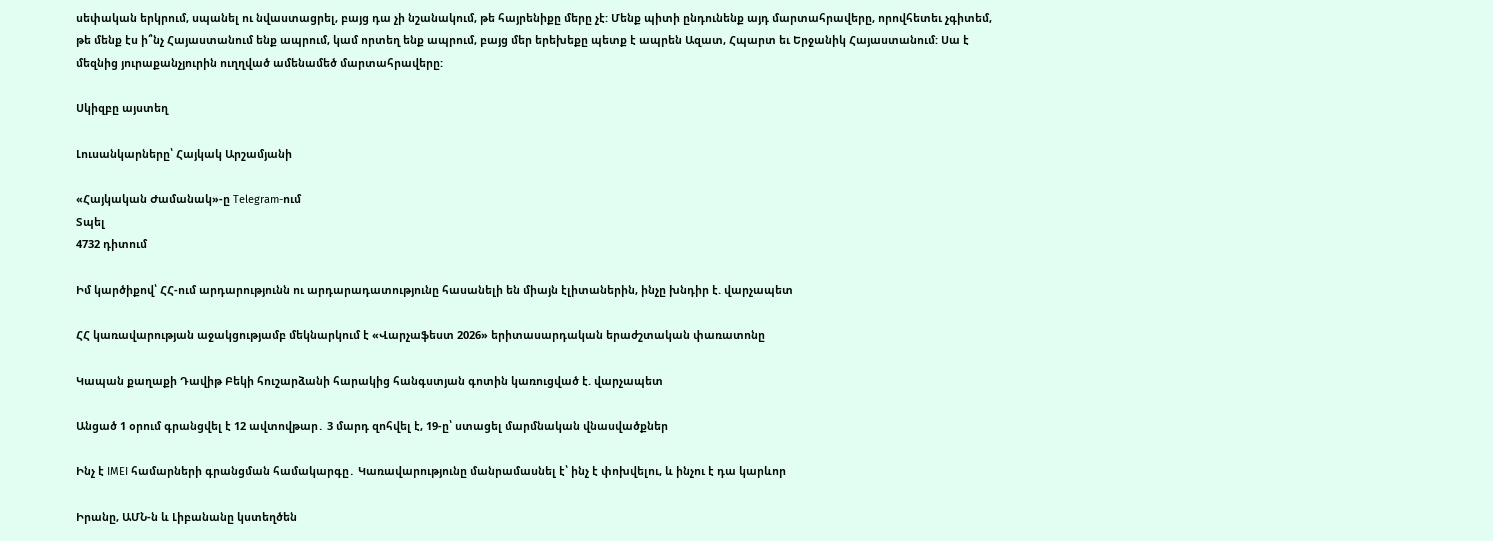սեփական երկրում, սպանել ու նվաստացրել, բայց դա չի նշանակում, թե հայրենիքը մերը չէ: Մենք պիտի ընդունենք այդ մարտահրավերը, որովհետեւ չգիտեմ, թե մենք էս ի՞նչ Հայաստանում ենք ապրում, կամ որտեղ ենք ապրում, բայց մեր երեխեքը պետք է ապրեն Ազատ, Հպարտ եւ Երջանիկ Հայաստանում: Սա է մեզնից յուրաքանչյուրին ուղղված ամենամեծ մարտահրավերը:

Սկիզբը այստեղ

Լուսանկարները՝ Հայկակ Արշամյանի

«Հայկական Ժամանակ»-ը Telegram-ում
Տպել
4732 դիտում

Իմ կարծիքով՝ ՀՀ-ում արդարությունն ու արդարադատությունը հասանելի են միայն էլիտաներին, ինչը խնդիր է. վարչապետ

ՀՀ կառավարության աջակցությամբ մեկնարկում է «Վարչաֆեստ 2026» երիտասարդական երաժշտական փառատոնը

Կապան քաղաքի Դավիթ Բեկի հուշարձանի հարակից հանգստյան գոտին կառուցված է. վարչապետ

Անցած 1 օրում գրանցվել է 12 ավտովթար․ 3 մարդ զոհվել է, 19-ը՝ ստացել մարմնական վնասվածքներ

Ինչ է IMEI համարների գրանցման համակարգը․ Կառավարությունը մանրամասնել է՝ ինչ է փոխվելու, և ինչու է դա կարևոր

Իրանը, ԱՄՆ-ն և Լիբանանը կստեղծեն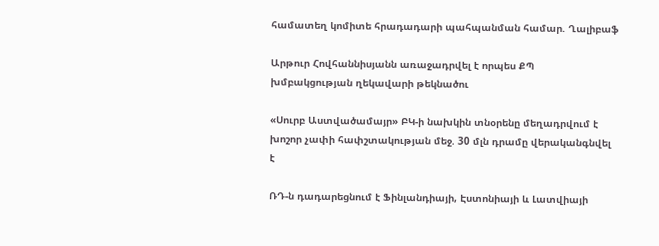համատեղ կոմիտե հրադադարի պահպանման համար. Ղալիբաֆ

Արթուր Հովհաննիսյանն առաջադրվել է որպես ՔՊ խմբակցության ղեկավարի թեկնածու

«Սուրբ Աստվածամայր» ԲԿ-ի նախկին տնօրենը մեղադրվում է խոշոր չափի հափշտակության մեջ. 30 մլն դրամը վերականգնվել է

ՌԴ-ն դադարեցնում է Ֆինլանդիայի, Էստոնիայի և Լատվիայի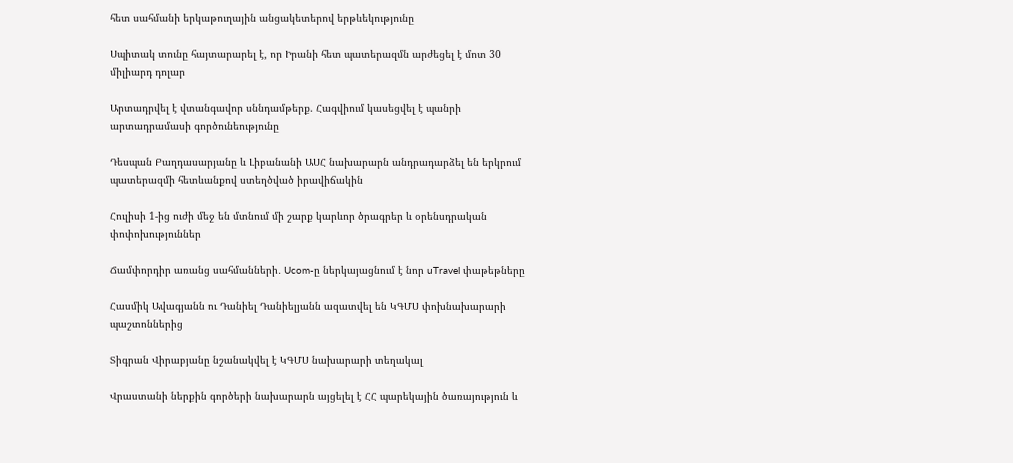հետ սահմանի երկաթուղային անցակետերով երթևեկությունը

Սպիտակ տունը հայտարարել է, որ Իրանի հետ պատերազմն արժեցել է մոտ 30 միլիարդ դոլար

Արտադրվել է վտանգավոր սննդամթերք. Հագվիում կասեցվել է պանրի արտադրամասի գործունեությունը

Դեսպան Բաղդասարյանը և Լիբանանի ԱՍՀ նախարարն անդրադարձել են երկրում պատերազմի հետևանքով ստեղծված իրավիճակին

Հուլիսի 1-ից ուժի մեջ են մտնում մի շարք կարևոր ծրագրեր և օրենսդրական փոփոխություններ

Ճամփորդիր առանց սահմանների․ Ucom-ը ներկայացնում է նոր uTravel փաթեթները

Հասմիկ Ավագյանն ու Դանիել Դանիելյանն ազատվել են ԿԳՄՍ փոխնախարարի պաշտոններից

Տիգրան Վիրաբյանը նշանակվել է ԿԳՄՍ նախարարի տեղակալ

Վրաստանի ներքին գործերի նախարարն այցելել է ՀՀ պարեկային ծառայություն և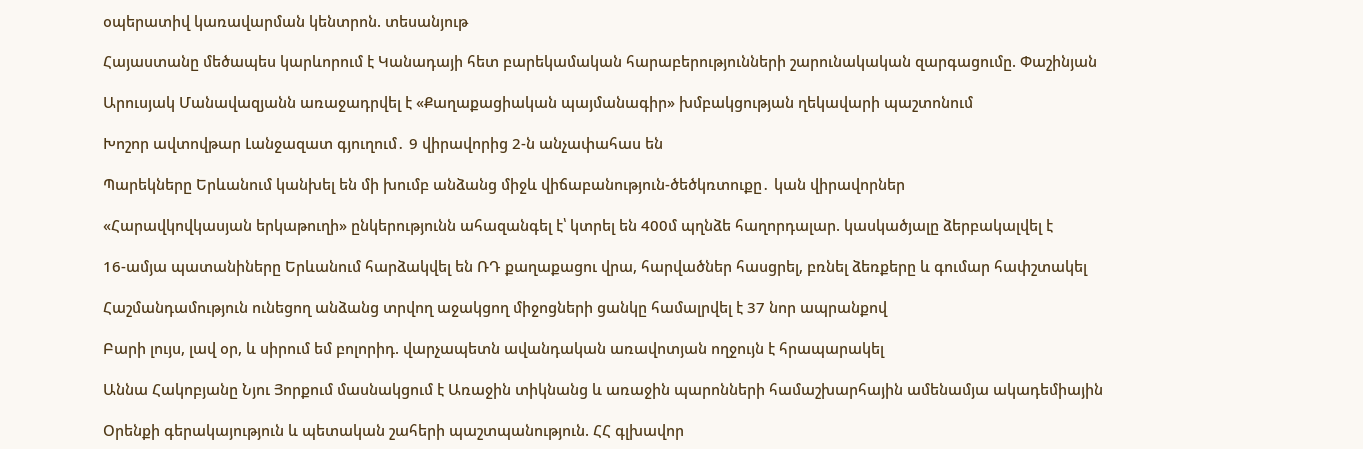օպերատիվ կառավարման կենտրոն. տեսանյութ

Հայաստանը մեծապես կարևորում է Կանադայի հետ բարեկամական հարաբերությունների շարունակական զարգացումը. Փաշինյան

Արուսյակ Մանավազյանն առաջադրվել է «Քաղաքացիական պայմանագիր» խմբակցության ղեկավարի պաշտոնում

Խոշոր ավտովթար Լանջազատ գյուղում․ 9 վիրավորից 2-ն անչափահաս են

Պարեկները Երևանում կանխել են մի խումբ անձանց միջև վիճաբանություն-ծեծկռտուքը․ կան վիրավորներ

«Հարավկովկասյան երկաթուղի» ընկերությունն ահազանգել է՝ կտրել են 400մ պղնձե հաղորդալար. կասկածյալը ձերբակալվել է

16-ամյա պատանիները Երևանում հարձակվել են ՌԴ քաղաքացու վրա, հարվածներ հասցրել, բռնել ձեռքերը և գումար հափշտակել

Հաշմանդամություն ունեցող անձանց տրվող աջակցող միջոցների ցանկը համալրվել է 37 նոր ապրանքով

Բարի լույս, լավ օր, և սիրում եմ բոլորիդ. վարչապետն ավանդական առավոտյան ողջույն է հրապարակել

Աննա Հակոբյանը Նյու Յորքում մասնակցում է Առաջին տիկնանց և առաջին պարոնների համաշխարհային ամենամյա ակադեմիային

Օրենքի գերակայություն և պետական շահերի պաշտպանություն. ՀՀ գլխավոր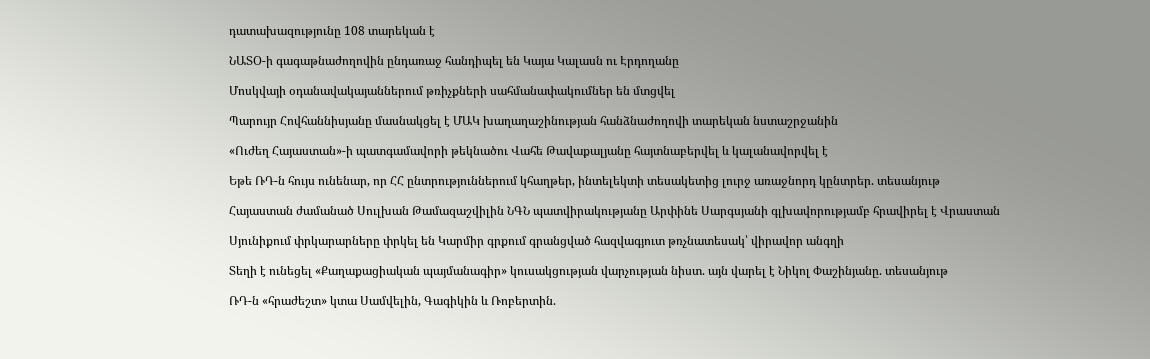դատախազությունը 108 տարեկան է

ՆԱՏՕ-ի գագաթնաժողովին ընդառաջ հանդիպել են Կայա Կալասն ու Էրդողանը

Մոսկվայի օդանավակայաններում թռիչքների սահմանափակումներ են մտցվել

Պարույր Հովհաննիսյանը մասնակցել է ՄԱԿ խաղաղաշինության հանձնաժողովի տարեկան նստաշրջանին

«Ուժեղ Հայաստան»-ի պատգամավորի թեկնածու Վահե Թավաքալյանը հայտնաբերվել և կալանավորվել է

Եթե ՌԴ-ն հույս ունենար, որ ՀՀ ընտրություններում կհաղթեր, ինտելեկտի տեսակետից լուրջ առաջնորդ կընտրեր. տեսանյութ

Հայաստան ժամանած Սուլխան Թամազաշվիլին ՆԳՆ պատվիրակությանը Արփինե Սարգսյանի գլխավորությամբ հրավիրել է Վրաստան

Սյունիքում փրկարարները փրկել են Կարմիր գրքում գրանցված հազվագյուտ թռչնատեսակ՝ վիրավոր անգղի

Տեղի է ունեցել «Քաղաքացիական պայմանագիր» կուսակցության վարչության նիստ. այն վարել է Նիկոլ Փաշինյանը. տեսանյութ

ՌԴ-ն «հրաժեշտ» կտա Սամվելին, Գագիկին և Ռոբերտին.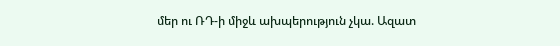մեր ու ՌԴ-ի միջև ախպերություն չկա. Ազատ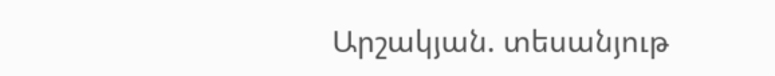Արշակյան. տեսանյութ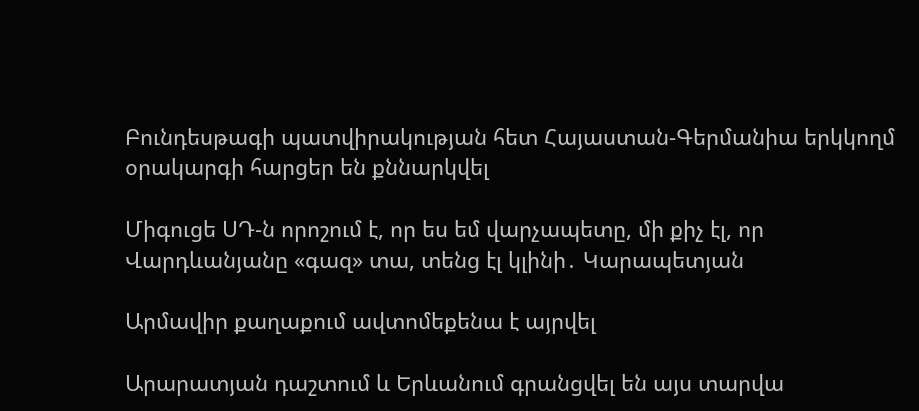Բունդեսթագի պատվիրակության հետ Հայաստան-Գերմանիա երկկողմ օրակարգի հարցեր են քննարկվել

Միգուցե ՍԴ-ն որոշում է, որ ես եմ վարչապետը, մի քիչ էլ, որ Վարդևանյանը «գազ» տա, տենց էլ կլինի․ Կարապետյան

Արմավիր քաղաքում ավտոմեքենա է այրվել

Արարատյան դաշտում և Երևանում գրանցվել են այս տարվա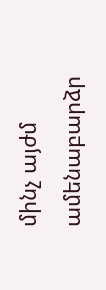մինչ այժմ ամենաբարձր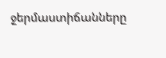ջերմաստիճանները